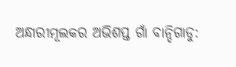ଅନ୍ଧାରୀମୂଲକର ଅଭିଶପ୍ତ ଗାଁ ବାନ୍ଦିଗାଡୁ: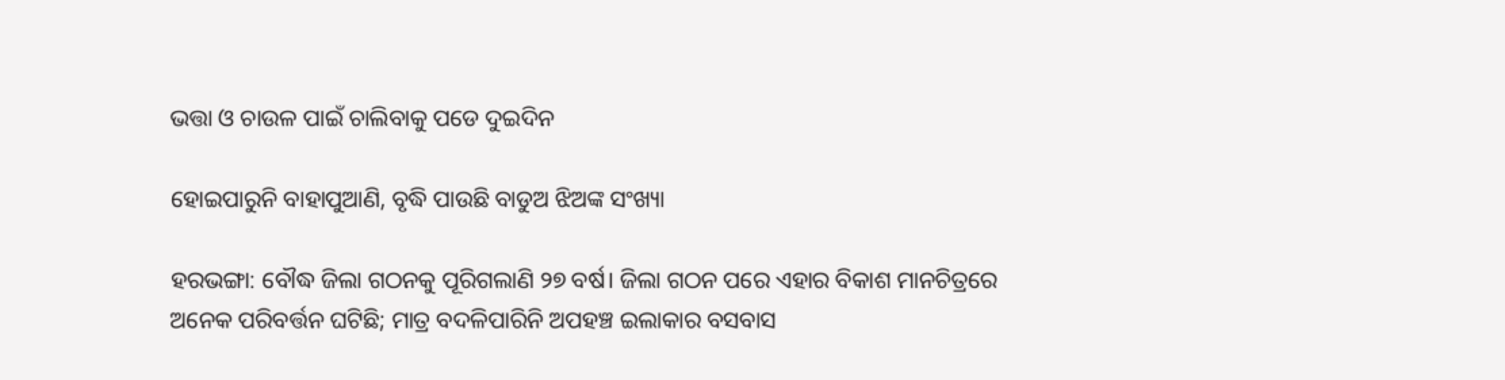ଭତ୍ତା ଓ ଚାଉଳ ପାଇଁ ଚାଲିବାକୁ ପଡେ ଦୁଇଦିନ

ହୋଇପାରୁନି ବାହାପୁଆଣି, ବୃଦ୍ଧି ପାଉଛି ବାଡୁଅ ଝିଅଙ୍କ ସଂଖ୍ୟା

ହରଭଙ୍ଗା: ବୌଦ୍ଧ ଜିଲା ଗଠନକୁ ପୂରିଗଲାଣି ୨୭ ବର୍ଷ। ଜିଲା ଗଠନ ପରେ ଏହାର ବିକାଶ ମାନଚିତ୍ରରେ ଅନେକ ପରିବର୍ତ୍ତନ ଘଟିଛି; ମାତ୍ର ବଦଳିପାରିନି ଅପହଞ୍ଚ ଇଲାକାର ବସବାସ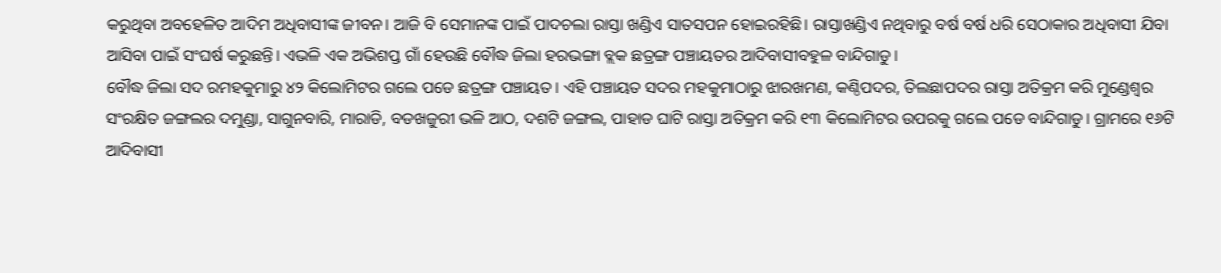କରୁଥିବା ଅବହେଳିତ ଆଦିମ ଅଧିବାସୀଙ୍କ ଜୀବନ। ଆଜି ବି ସେମାନଙ୍କ ପାଇଁ ପାଦଚଲା ରାସ୍ତା ଖଣ୍ଡିଏ ସାତସପନ ହୋଇରହିଛି। ରାସ୍ତାଖଣ୍ଡିଏ ନଥିବାରୁ ବର୍ଷ ବର୍ଷ ଧରି ସେଠାକାର ଅଧିବାସୀ ଯିବା ଆସିବା ପାଇଁ ସଂଘର୍ଷ କରୁଛନ୍ତି। ଏଭଳି ଏକ ଅଭିଶପ୍ତ ଗାଁ ହେଉଛି ବୌଦ୍ଧ ଜିଲା ହରଭଙ୍ଗା ବ୍ଲକ ଛତ୍ରଙ୍ଗ ପଞ୍ଚାୟତର ଆଦିବାସୀବହୁଳ ବାନ୍ଦିଗାଡୁ।
ବୌଦ୍ଧ ଜିଲା ସଦ ରମହକୁମାରୁ ୪୨ କିଲୋମିଟର ଗଲେ ପଡେ ଛତ୍ରଙ୍ଗ ପଞ୍ଚାୟତ। ଏହି ପଞ୍ଚାୟତ ସଦର ମହକୁମାଠାରୁ ଝାରଖମଣ, କଣ୍ଠିପଦର, ତିଲଛାପଦର ରାସ୍ତା ଅତିକ୍ରମ କରି ମୁଣ୍ଡେଶ୍ୱର ସଂରକ୍ଷିତ ଜଙ୍ଗଲର ଦମୁଣ୍ଡା, ସାଗୁନବାରି, ମାରାଡି, ବଡଖଜୁରୀ ଭଳି ଆଠ, ଦଶଟି ଜଙ୍ଗଲ, ପାହାଡ ଘାଟି ରାସ୍ତା ଅତିକ୍ରମ କରି ୧୩ କିଲୋମିଟର ଉପରକୁ ଗଲେ ପଡେ ବାନ୍ଦିଗାଡୁ। ଗ୍ରାମରେ ୧୬ଟି ଆଦିବାସୀ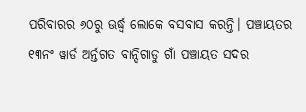ପରିବାରର ୬୦ରୁ ଊର୍ଦ୍ଧ୍ବ ଲୋକେ ବସବାସ କରନ୍ତି। ପଞ୍ଚାୟତର ୧୩ନଂ ୱାର୍ଡ ଅର୍ନ୍ତଗତ ବାନ୍ଦିଗାଡୁ ଗାଁ ପଞ୍ଚାୟତ ସଦର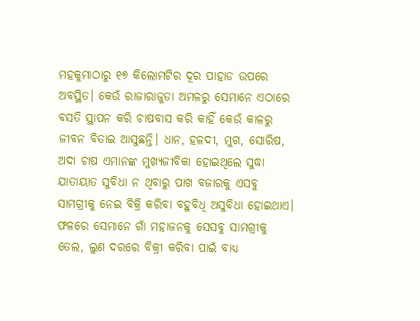ମହକୁମାଠାରୁ ୧୭ କିଲୋମଟିର ଦୂର ପାହାଡ ଉପରେ ଅବସ୍ଥିତ। କେଉଁ ରାଜାରାଜୁଡା ଅମଳରୁ ସେମାନେ ଏଠାରେ ବସତି ସ୍ଥାପନ କରି ଚାଷବାସ କରି କାହିଁ କେଉଁ କାଳରୁ ଜୀବନ ବିତାଇ ଆସୁଛନ୍ତି। ଧାନ, ହଳଦୀ, ମୁଗ, ସୋରିଷ, ଅଦା ଚାଷ ଏମାନଙ୍କ ମୁଖ୍ୟଜୀବିକା ହୋଇଥିଲେ ସୁଦ୍ଧା ଯାତାୟାତ ସୁବିଧା ନ ଥିବାରୁ ପାଖ ବଜାରକୁ ଏସବୁ ସାମଗ୍ରୀକୁ ନେଇ ବିକ୍ରି କରିବା ବହୁବିଧି ଅସୁବିଧା ହୋଇଥାଏ। ଫଳରେ ସେମାନେ ଗାଁ ମହାଜନକୁ ସେସବୁ ସାମଗ୍ରୀକୁ ତେଲ, ଲୁଣ ଦରରେ ବିକ୍ରୀ କରିବା ପାଇଁ ବାଧ୍ୟ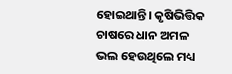ହୋଇଥାନ୍ତି। କୃଷିଭିତ୍ତିକ ଚାଷରେ ଧାନ ଅମଳ ଭଲ ହେଉଥିଲେ ମଧ୍ୟ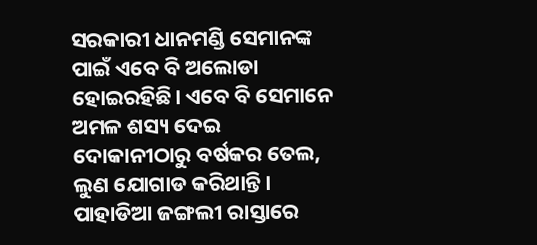ସରକାରୀ ଧାନମଣ୍ଡି ସେମାନଙ୍କ ପାଇଁ ଏବେ ବି ଅଲୋଡା ହୋଇରହିଛି। ଏବେ ବି ସେମାନେ ଅମଳ ଶସ୍ୟ ଦେଇ ଦୋକାନୀଠାରୁ ବର୍ଷକର ତେଲ, ଲୁଣ ଯୋଗାଡ କରିଥାନ୍ତି। ପାହାଡିଆ ଜଙ୍ଗଲୀ ରାସ୍ତାରେ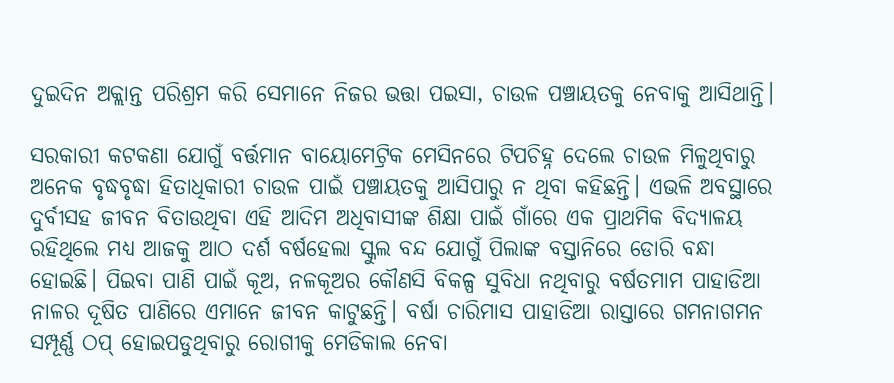ଦୁଇଦିନ ଅକ୍ଲାନ୍ତ ପରିଶ୍ରମ କରି ସେମାନେ ନିଜର ଭତ୍ତା ପଇସା, ଚାଉଳ ପଞ୍ଚାୟତକୁ ନେବାକୁ ଆସିଥାନ୍ତି।

ସରକାରୀ କଟକଣା ଯୋଗୁଁ ବର୍ତ୍ତମାନ ବାୟୋମେଟ୍ରିକ ମେସିନରେ ଟିପଚିହ୍ନ ଦେଲେ ଚାଉଳ ମିଳୁଥିବାରୁ ଅନେକ ବୃଦ୍ଧବୃଦ୍ଧା ହିତାଧିକାରୀ ଚାଉଳ ପାଇଁ ପଞ୍ଚାୟତକୁ ଆସିପାରୁ ନ ଥିବା କହିଛନ୍ତି। ଏଭଳି ଅବସ୍ଥାରେ ଦୁର୍ବୀସହ ଜୀବନ ବିତାଉଥିବା ଏହି ଆଦିମ ଅଧିବାସୀଙ୍କ ଶିକ୍ଷା ପାଇଁ ଗାଁରେ ଏକ ପ୍ରାଥମିକ ବିଦ୍ୟାଳୟ ରହିଥିଲେ ମଧ୍ୟ ଆଜକୁ ଆଠ ଦର୍ଶ ବର୍ଷହେଲା ସ୍କୁଲ ବନ୍ଦ ଯୋଗୁଁ ପିଲାଙ୍କ ବସ୍ତାନିରେ ଡୋରି ବନ୍ଧା ହୋଇଛି। ପିଇବା ପାଣି ପାଇଁ କୂଅ, ନଳକୂଅର କୌଣସି ବିକଳ୍ପ ସୁବିଧା ନଥିବାରୁ ବର୍ଷତମାମ ପାହାଡିଆ ନାଳର ଦୂଷିତ ପାଣିରେ ଏମାନେ ଜୀବନ କାଟୁଛନ୍ତି। ବର୍ଷା ଚାରିମାସ ପାହାଡିଆ ରାସ୍ତାରେ ଗମନାଗମନ ସମ୍ପୂର୍ଣ୍ଣ ଠପ୍‍ ହୋଇପଡୁଥିବାରୁ ରୋଗୀକୁ ମେଡିକାଲ ନେବା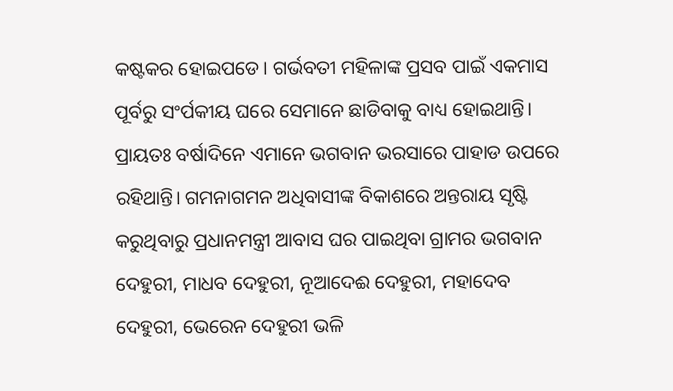କଷ୍ଟକର ହୋଇପଡେ। ଗର୍ଭବତୀ ମହିଳାଙ୍କ ପ୍ରସବ ପାଇଁ ଏକମାସ ପୂର୍ବରୁ ସଂର୍ପକୀୟ ଘରେ ସେମାନେ ଛାଡିବାକୁ ବାଧ୍ୟ ହୋଇଥାନ୍ତି। ପ୍ରାୟତଃ ବର୍ଷାଦିନେ ଏମାନେ ଭଗବାନ ଭରସାରେ ପାହାଡ ଉପରେ ରହିଥାନ୍ତି। ଗମନାଗମନ ଅଧିବାସୀଙ୍କ ବିକାଶରେ ଅନ୍ତରାୟ ସୃଷ୍ଟି କରୁଥିବାରୁ ପ୍ରଧାନମନ୍ତ୍ରୀ ଆବାସ ଘର ପାଇଥିବା ଗ୍ରାମର ଭଗବାନ ଦେହୁରୀ, ମାଧବ ଦେହୁରୀ, ନୂଆଦେଈ ଦେହୁରୀ, ମହାଦେବ ଦେହୁରୀ, ଭେରେନ ଦେହୁରୀ ଭଳି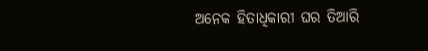ଅନେକ ହିତାଧିକାରୀ ଘର ତିଆରି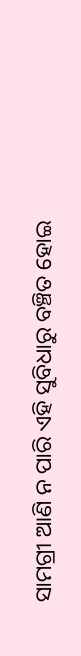ସାମଗ୍ରୀ ଆଣି ନ ପାରି ଏହି ସୁବିଧାରୁ ବଞ୍ଚିତ ହୋଇ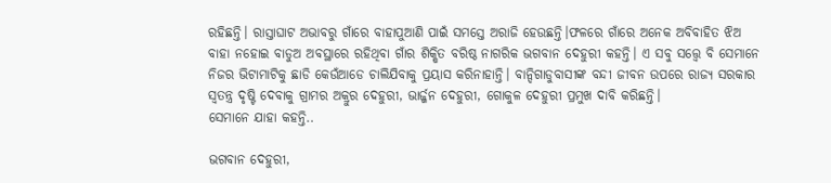ରହିଛନ୍ତି। ରାସ୍ତାଘାଟ ଅଭାବରୁ ଗାଁରେ ବାହାପୁଆଣି ପାଇଁ ସମସ୍ତେ ଅରାଜି ହେଉଛନ୍ତି।ଫଳରେ ଗାଁରେ ଅନେକ ଅବିବାହିତ ଝିଅ ବାହା ନହୋଇ ବାଡୁଅ ଅବସ୍ଥାରେ ରହିଥିବା ଗାଁର ଶିକ୍ଷିତ ବରିଷ୍ଠ ନାଗରିକ ଭଗବାନ ଦେହୁରୀ କହନ୍ତି। ଏ ସବୁ ସତ୍ତ୍ବେ ବି ସେମାନେ ନିଜର ଭିଟାମାଟିକୁ ଛାଡି କେଉଁଆଡେ ଚାଲିଯିବାକୁ ପ୍ରୟାସ କରିନାହାନ୍ତି। ବାନ୍ଦିଗାଡୁବାସୀଙ୍କ ବନ୍ଦୀ ଜୀବନ ଉପରେ ରାଜ୍ୟ ସରକାର ସ୍ୱତନ୍ତ୍ର ଦୃଷ୍ଟି ଦେବାକୁ ଗ୍ରାମର ଅକ୍ରୁର ଦେହୁରୀ, ଭାର୍ଜ୍ଜନ ଦେହୁରୀ, ଗୋକୁଳ ଦେହୁରୀ ପ୍ରମୁଖ ଦାବି କରିଛନ୍ତି।
ସେମାନେ ଯାହା କହନ୍ତି..

ଭଗବାନ ଦେହୁରୀ,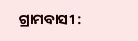ଗ୍ରାମବାସୀ :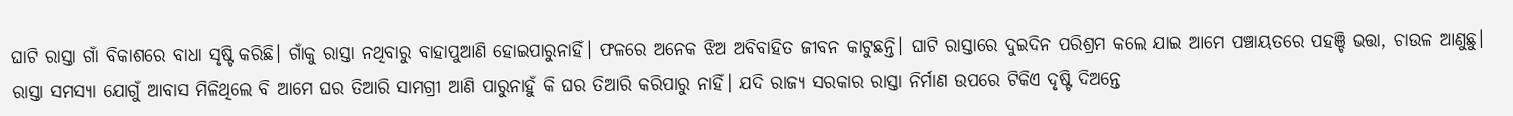ଘାଟି ରାସ୍ତା ଗାଁ ବିକାଶରେ ବାଧା ସୃଷ୍ଟି କରିଛି। ଗାଁକୁ ରାସ୍ତା ନଥିବାରୁ ବାହାପୁଆଣି ହୋଇପାରୁନାହିଁ। ଫଳରେ ଅନେକ ଝିଅ ଅବିବାହିତ ଜୀବନ କାଟୁଛନ୍ତି। ଘାଟି ରାସ୍ତାରେ ଦୁଇଦିନ ପରିଶ୍ରମ କଲେ ଯାଇ ଆମେ ପଞ୍ଚାୟତରେ ପହଞ୍ଚି ଭତ୍ତା, ଚାଉଳ ଆଣୁଛୁ। ରାସ୍ତା ସମସ୍ୟା ଯୋଗୁଁ ଆବାସ ମିଳିଥିଲେ ବି ଆମେ ଘର ତିଆରି ସାମଗ୍ରୀ ଆଣି ପାରୁନାହୁଁ କି ଘର ତିଆରି କରିପାରୁ ନାହିଁ। ଯଦି ରାଜ୍ୟ ସରକାର ରାସ୍ତା ନିର୍ମାଣ ଉପରେ ଟିକିଏ ଦୃଷ୍ଟି ଦିଅନ୍ତେ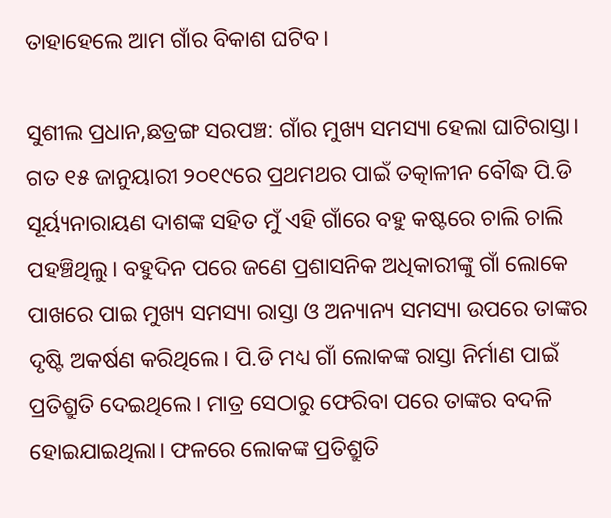ତାହାହେଲେ ଆମ ଗାଁର ବିକାଶ ଘଟିବ।

ସୁଶୀଲ ପ୍ରଧାନ,ଛତ୍ରଙ୍ଗ ସରପଞ୍ଚ: ଗାଁର ମୁଖ୍ୟ ସମସ୍ୟା ହେଲା ଘାଟିରାସ୍ତା। ଗତ ୧୫ ଜାନୁୟାରୀ ୨୦୧୯ରେ ପ୍ରଥମଥର ପାଇଁ ତତ୍କାଳୀନ ବୌଦ୍ଧ ପି.ଡି ସୂର୍ୟ୍ୟନାରାୟଣ ଦାଶଙ୍କ ସହିତ ମୁଁ ଏହି ଗାଁରେ ବହୁ କଷ୍ଟରେ ଚାଲି ଚାଲି ପହଞ୍ଚିଥିଲୁ। ବହୁଦିନ ପରେ ଜଣେ ପ୍ରଶାସନିକ ଅଧିକାରୀଙ୍କୁ ଗାଁ ଲୋକେ ପାଖରେ ପାଇ ମୁଖ୍ୟ ସମସ୍ୟା ରାସ୍ତା ଓ ଅନ୍ୟାନ୍ୟ ସମସ୍ୟା ଉପରେ ତାଙ୍କର ଦୃଷ୍ଟି ଅକର୍ଷଣ କରିଥିଲେ। ପି.ଡି ମଧ୍ୟ ଗାଁ ଲୋକଙ୍କ ରାସ୍ତା ନିର୍ମାଣ ପାଇଁ ପ୍ରତିଶ୍ରୁତି ଦେଇଥିଲେ। ମାତ୍ର ସେଠାରୁ ଫେରିବା ପରେ ତାଙ୍କର ବଦଳି ହୋଇଯାଇଥିଲା। ଫଳରେ ଲୋକଙ୍କ ପ୍ରତିଶ୍ରୁତି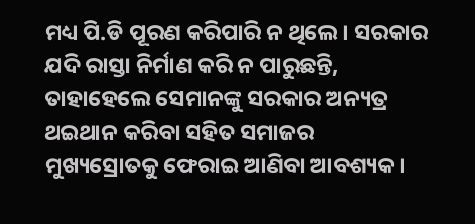ମଧ୍ୟ ପି.ଡି ପୂରଣ କରିପାରି ନ ଥିଲେ। ସରକାର ଯଦି ରାସ୍ତା ନିର୍ମାଣ କରି ନ ପାରୁଛନ୍ତି, ତାହାହେଲେ ସେମାନଙ୍କୁ ସରକାର ଅନ୍ୟତ୍ର ଥଇଥାନ କରିବା ସହିତ ସମାଜର ମୁଖ୍ୟସ୍ରୋତକୁ ଫେରାଇ ଆଣିବା ଆବଶ୍ୟକ।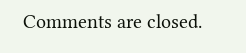Comments are closed.